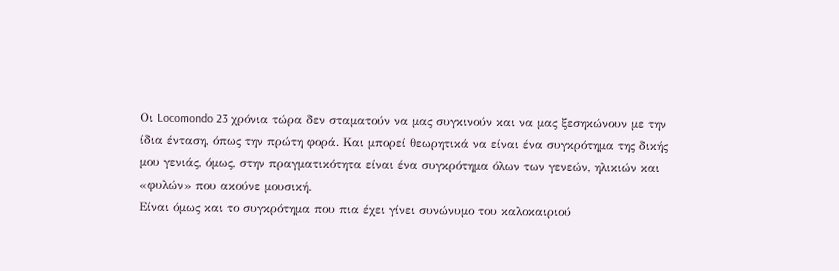Οι Locomondo 23 χρόνια τώρα δεν σταματούν να μας συγκινούν και να μας ξεσηκώνουν με την ίδια ένταση, όπως την πρώτη φορά. Και μπορεί θεωρητικά να είναι ένα συγκρότημα της δικής μου γενιάς, όμως, στην πραγματικότητα είναι ένα συγκρότημα όλων των γενεών, ηλικιών και «φυλών» που ακούνε μουσική.
Είναι όμως και το συγκρότημα που πια έχει γίνει συνώνυμο του καλοκαιριού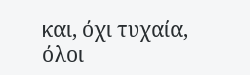και, όχι τυχαία, όλοι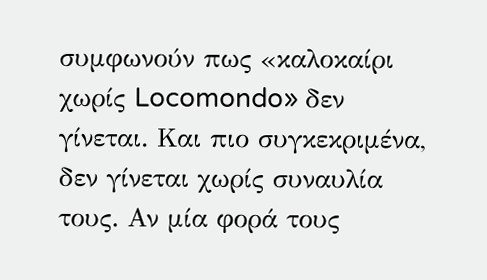συμφωνούν πως «καλοκαίρι χωρίς Locomondo» δεν γίνεται. Και πιο συγκεκριμένα, δεν γίνεται χωρίς συναυλία τους. Αν μία φορά τους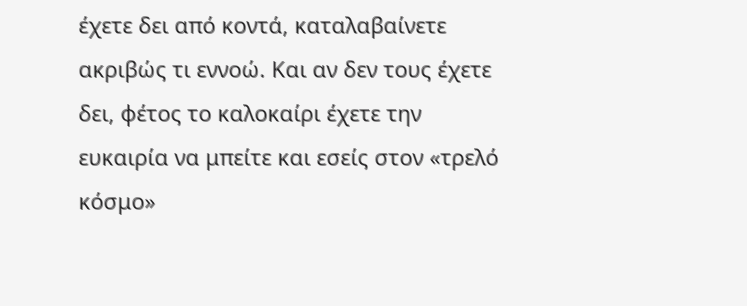έχετε δει από κοντά, καταλαβαίνετε ακριβώς τι εννοώ. Και αν δεν τους έχετε δει, φέτος το καλοκαίρι έχετε την ευκαιρία να μπείτε και εσείς στον «τρελό κόσμο»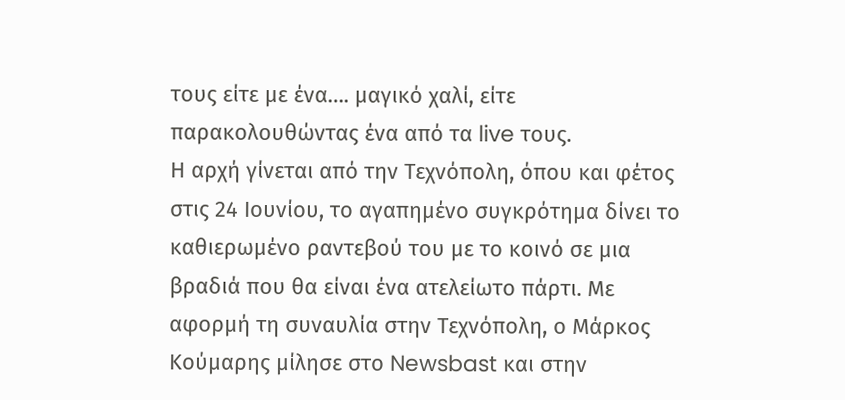τους είτε με ένα…. μαγικό χαλί, είτε παρακολουθώντας ένα από τα live τους.
Η αρχή γίνεται από την Τεχνόπολη, όπου και φέτος στις 24 Ιουνίου, το αγαπημένο συγκρότημα δίνει το καθιερωμένο ραντεβού του με το κοινό σε μια βραδιά που θα είναι ένα ατελείωτο πάρτι. Με αφορμή τη συναυλία στην Τεχνόπολη, ο Μάρκος Κούμαρης μίλησε στο Newsbast και στην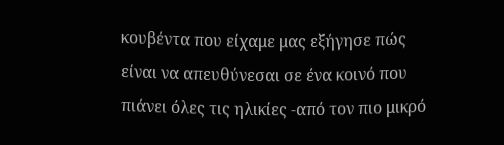κουβέντα που είχαμε μας εξήγησε πώς είναι να απευθύνεσαι σε ένα κοινό που πιάνει όλες τις ηλικίες -από τον πιο μικρό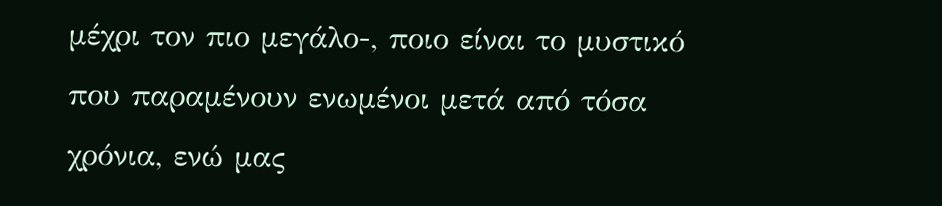μέχρι τον πιο μεγάλο-, ποιο είναι το μυστικό που παραμένουν ενωμένοι μετά από τόσα χρόνια, ενώ μας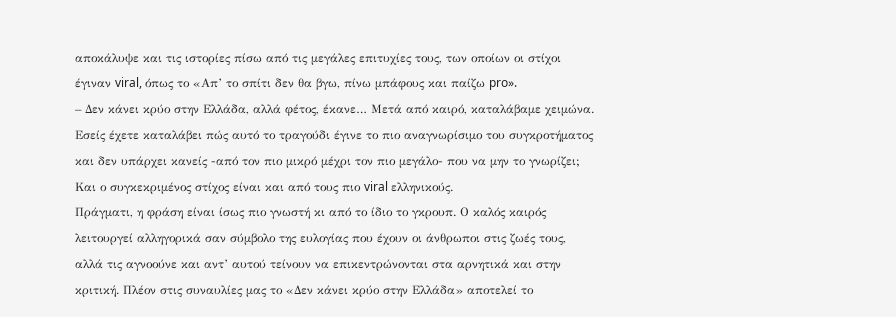αποκάλυψε και τις ιστορίες πίσω από τις μεγάλες επιτυχίες τους, των οποίων οι στίχοι έγιναν viral, όπως το «Απ’ το σπίτι δεν θα βγω, πίνω μπάφους και παίζω pro».
– Δεν κάνει κρύο στην Ελλάδα, αλλά φέτος, έκανε… Μετά από καιρό, καταλάβαμε χειμώνα. Εσείς έχετε καταλάβει πώς αυτό το τραγούδι έγινε το πιο αναγνωρίσιμο του συγκροτήματος και δεν υπάρχει κανείς -από τον πιο μικρό μέχρι τον πιο μεγάλο- που να μην το γνωρίζει; Και ο συγκεκριμένος στίχος είναι και από τους πιο viral ελληνικούς.
Πράγματι, η φράση είναι ίσως πιο γνωστή κι από το ίδιο το γκρουπ. Ο καλός καιρός λειτουργεί αλληγορικά σαν σύμβολο της ευλογίας που έχουν οι άνθρωποι στις ζωές τους, αλλά τις αγνοούνε και αντ’ αυτού τείνουν να επικεντρώνονται στα αρνητικά και στην κριτική. Πλέον στις συναυλίες μας το «Δεν κάνει κρύο στην Ελλάδα» αποτελεί το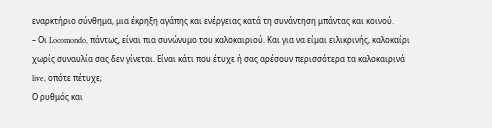εναρκτήριο σύνθημα, μια έκρηξη αγάπης και ενέργειας κατά τη συνάντηση μπάντας και κοινού.
– Οι Locomondo, πάντως, είναι πια συνώνυμο του καλοκαιριού. Και για να είμαι ειλικρινής, καλοκαίρι χωρίς συναυλία σας δεν γίνεται. Είναι κάτι που έτυχε ή σας αρέσουν περισσότερα τα καλοκαιρινά live, οπότε πέτυχε;
Ο ρυθμός και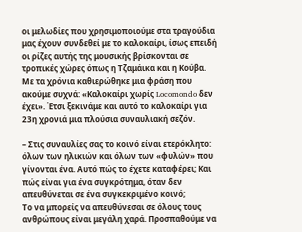οι μελωδίες που χρησιμοποιούμε στα τραγούδια μας έχουν συνδεθεί με το καλοκαίρι, ίσως επειδή οι ρίζες αυτής της μουσικής βρίσκονται σε τροπικές χώρες όπως η Τζαμάικα και η Κούβα.
Με τα χρόνια καθιερώθηκε μια φράση που ακούμε συχνά: «Καλοκαίρι χωρίς Locomondo δεν έχει». Έτσι ξεκινάμε και αυτό το καλοκαίρι για 23η χρονιά μια πλούσια συναυλιακή σεζόν.

– Στις συναυλίες σας το κοινό είναι ετερόκλητο: όλων των ηλικιών και όλων των «φυλών» που γίνονται ένα. Αυτό πώς το έχετε καταφέρει; Και πώς είναι για ένα συγκρότημα, όταν δεν απευθύνεται σε ένα συγκεκριμένο κοινό;
Το να μπορείς να απευθύνεσαι σε όλους τους ανθρώπους είναι μεγάλη χαρά. Προσπαθούμε να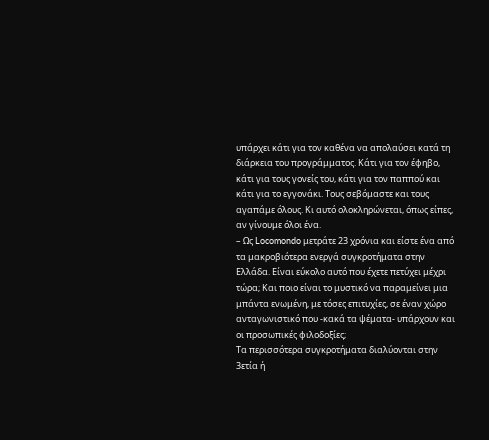υπάρχει κάτι για τον καθένα να απολαύσει κατά τη διάρκεια του προγράμματος. Κάτι για τον έφηβο, κάτι για τους γονείς του, κάτι για τον παππού και κάτι για το εγγονάκι. Τους σεβόμαστε και τους αγαπάμε όλους. Κι αυτό ολοκληρώνεται, όπως είπες, αν γίνουμε όλοι ένα.
– Ως Locomondo μετράτε 23 χρόνια και είστε ένα από τα μακροβιότερα ενεργά συγκροτήματα στην Ελλάδα. Είναι εύκολο αυτό που έχετε πετύχει μέχρι τώρα; Και ποιο είναι το μυστικό να παραμείνει μια μπάντα ενωμένη, με τόσες επιτυχίες, σε έναν χώρο ανταγωνιστικό που -κακά τα ψέματα- υπάρχουν και οι προσωπικές φιλοδοξίες;
Τα περισσότερα συγκροτήματα διαλύονται στην 3ετία ή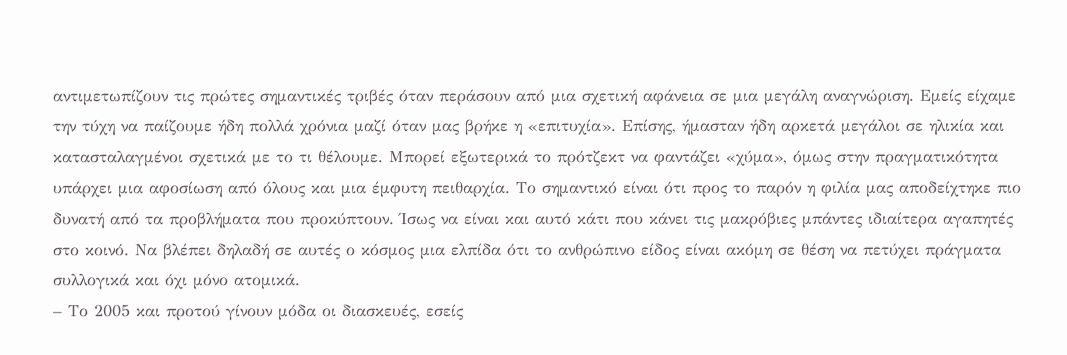αντιμετωπίζουν τις πρώτες σημαντικές τριβές όταν περάσουν από μια σχετική αφάνεια σε μια μεγάλη αναγνώριση. Εμείς είχαμε την τύχη να παίζουμε ήδη πολλά χρόνια μαζί όταν μας βρήκε η «επιτυχία». Επίσης, ήμασταν ήδη αρκετά μεγάλοι σε ηλικία και κατασταλαγμένοι σχετικά με το τι θέλουμε. Μπορεί εξωτερικά το πρότζεκτ να φαντάζει «χύμα», όμως στην πραγματικότητα υπάρχει μια αφοσίωση από όλους και μια έμφυτη πειθαρχία. Το σημαντικό είναι ότι προς το παρόν η φιλία μας αποδείχτηκε πιο δυνατή από τα προβλήματα που προκύπτουν. Ίσως να είναι και αυτό κάτι που κάνει τις μακρόβιες μπάντες ιδιαίτερα αγαπητές στο κοινό. Να βλέπει δηλαδή σε αυτές ο κόσμος μια ελπίδα ότι το ανθρώπινο είδος είναι ακόμη σε θέση να πετύχει πράγματα συλλογικά και όχι μόνο ατομικά.
– Το 2005 και προτού γίνουν μόδα οι διασκευές, εσείς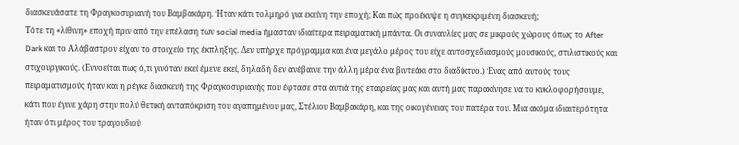διασκευάσατε τη Φραγκοσυριανή του Βαμβακάρη. Ήταν κάτι τολμηρό για εκείνη την εποχή; Και πώς προέκυψε η συγκεκριμένη διασκευή;
Τότε τη «λίθινη» εποχή πριν από την επέλαση των social media ήμασταν ιδιαίτερα πειραματική μπάντα. Οι συναυλίες μας σε μικρούς χώρους όπως το After Dark και το Αλάβαστρον είχαν το στοιχείο της έκπληξης. Δεν υπήρχε πρόγραμμα και ένα μεγάλο μέρος του είχε αυτοσχεδιασμούς μουσικούς, στιλιστικούς και στιχουργικούς. (Εννοείται πως ό,τι γινόταν εκεί έμενε εκεί, δηλαδή δεν ανέβαινε την άλλη μέρα ένα βιντεάκι στο διαδίκτυο.) Ένας από αυτούς τους πειραματισμούς ήταν και η ρέγκε διασκευή της Φραγκοσυριανής που έφτασε στα αυτιά της εταιρείας μας και αυτή μας παρακίνησε να το κυκλοφορήσουμε, κάτι που έγινε χάρη στην πολύ θετική ανταπόκριση του αγαπημένου μας, Στέλιου Βαμβακάρη, και της οικογένειας του πατέρα του. Μια ακόμα ιδιαιτερότητα ήταν ότι μέρος του τραγουδιού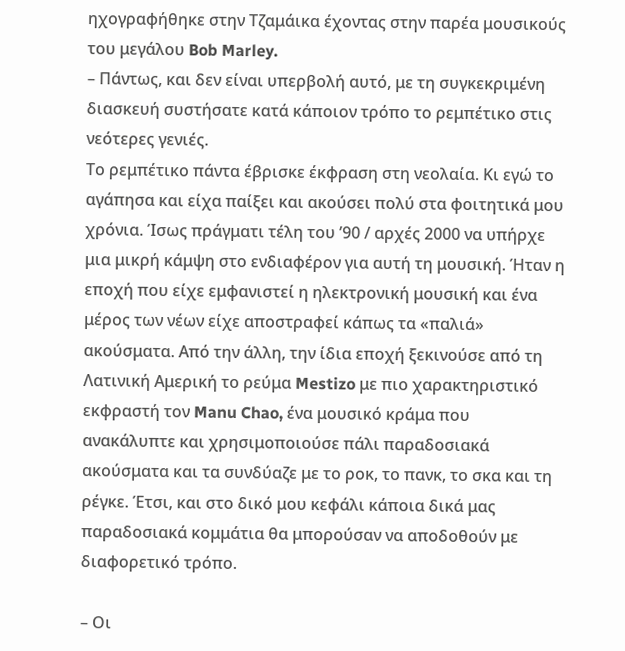ηχογραφήθηκε στην Τζαμάικα έχοντας στην παρέα μουσικούς του μεγάλου Bob Marley.
– Πάντως, και δεν είναι υπερβολή αυτό, με τη συγκεκριμένη διασκευή συστήσατε κατά κάποιον τρόπο το ρεμπέτικο στις νεότερες γενιές.
Το ρεμπέτικο πάντα έβρισκε έκφραση στη νεολαία. Κι εγώ το αγάπησα και είχα παίξει και ακούσει πολύ στα φοιτητικά μου χρόνια. Ίσως πράγματι τέλη του ’90 / αρχές 2000 να υπήρχε μια μικρή κάμψη στο ενδιαφέρον για αυτή τη μουσική. Ήταν η εποχή που είχε εμφανιστεί η ηλεκτρονική μουσική και ένα μέρος των νέων είχε αποστραφεί κάπως τα «παλιά» ακούσματα. Από την άλλη, την ίδια εποχή ξεκινούσε από τη Λατινική Αμερική το ρεύμα Mestizo με πιο χαρακτηριστικό εκφραστή τον Manu Chao, ένα μουσικό κράμα που ανακάλυπτε και χρησιμοποιούσε πάλι παραδοσιακά ακούσματα και τα συνδύαζε με το ροκ, το πανκ, το σκα και τη ρέγκε. Έτσι, και στο δικό μου κεφάλι κάποια δικά μας παραδοσιακά κομμάτια θα μπορούσαν να αποδοθούν με διαφορετικό τρόπο.

– Οι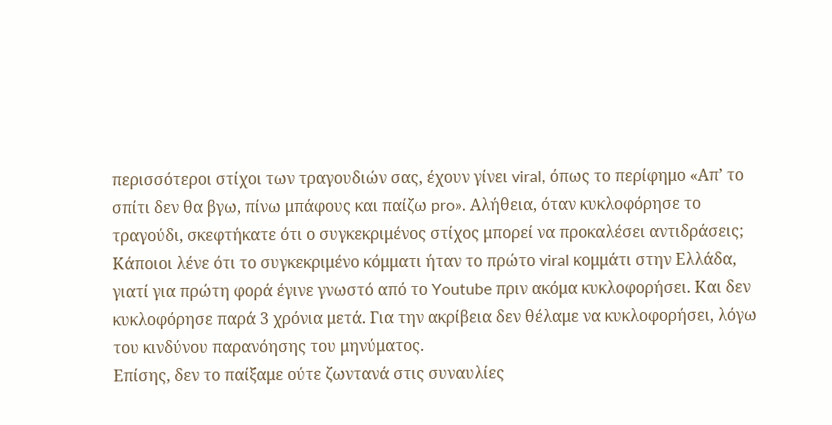περισσότεροι στίχοι των τραγουδιών σας, έχουν γίνει viral, όπως το περίφημο «Απ’ το σπίτι δεν θα βγω, πίνω μπάφους και παίζω pro». Αλήθεια, όταν κυκλοφόρησε το τραγούδι, σκεφτήκατε ότι ο συγκεκριμένος στίχος μπορεί να προκαλέσει αντιδράσεις;
Κάποιοι λένε ότι το συγκεκριμένο κόμματι ήταν το πρώτο viral κομμάτι στην Ελλάδα, γιατί για πρώτη φορά έγινε γνωστό από το Youtube πριν ακόμα κυκλοφορήσει. Και δεν κυκλοφόρησε παρά 3 χρόνια μετά. Για την ακρίβεια δεν θέλαμε να κυκλοφορήσει, λόγω του κινδύνου παρανόησης του μηνύματος.
Επίσης, δεν το παίξαμε ούτε ζωντανά στις συναυλίες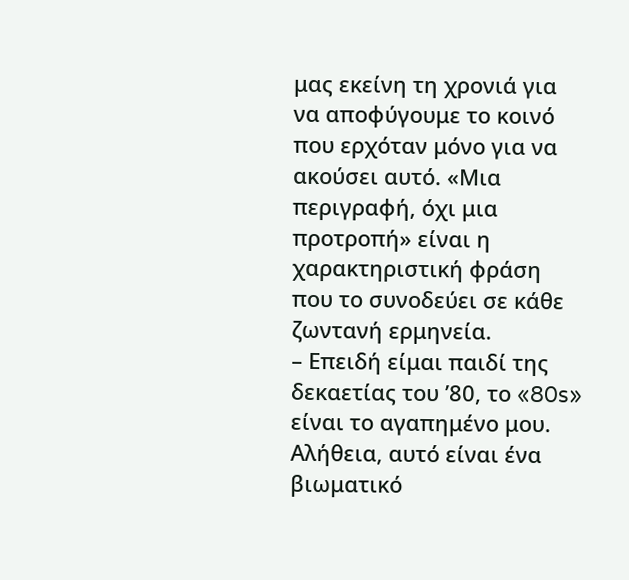μας εκείνη τη χρονιά για να αποφύγουμε το κοινό που ερχόταν μόνο για να ακούσει αυτό. «Μια περιγραφή, όχι μια προτροπή» είναι η χαρακτηριστική φράση που το συνοδεύει σε κάθε ζωντανή ερμηνεία.
– Επειδή είμαι παιδί της δεκαετίας του ’80, το «80s» είναι το αγαπημένο μου. Αλήθεια, αυτό είναι ένα βιωματικό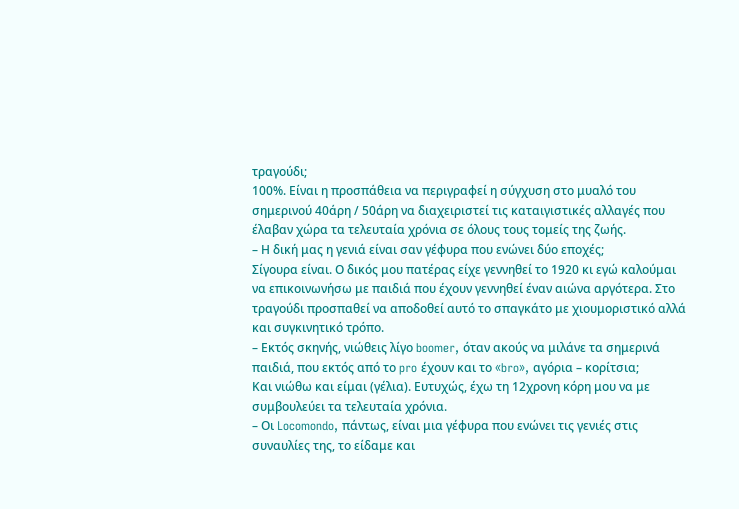τραγούδι;
100%. Είναι η προσπάθεια να περιγραφεί η σύγχυση στο μυαλό του σημερινού 40άρη / 50άρη να διαχειριστεί τις καταιγιστικές αλλαγές που έλαβαν χώρα τα τελευταία χρόνια σε όλους τους τομείς της ζωής.
– Η δική μας η γενιά είναι σαν γέφυρα που ενώνει δύο εποχές;
Σίγουρα είναι. Ο δικός μου πατέρας είχε γεννηθεί το 1920 κι εγώ καλούμαι να επικοινωνήσω με παιδιά που έχουν γεννηθεί έναν αιώνα αργότερα. Στο τραγούδι προσπαθεί να αποδοθεί αυτό το σπαγκάτο με χιουμοριστικό αλλά και συγκινητικό τρόπο.
– Εκτός σκηνής, νιώθεις λίγο boomer, όταν ακούς να μιλάνε τα σημερινά παιδιά, που εκτός από το pro έχουν και το «bro», αγόρια – κορίτσια;
Και νιώθω και είμαι (γέλια). Ευτυχώς, έχω τη 12χρονη κόρη μου να με συμβουλεύει τα τελευταία χρόνια.
– Οι Locomondo, πάντως, είναι μια γέφυρα που ενώνει τις γενιές στις συναυλίες της, το είδαμε και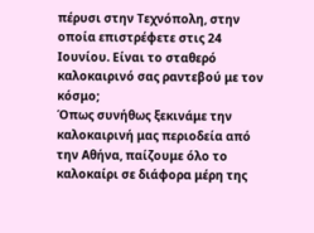πέρυσι στην Τεχνόπολη, στην οποία επιστρέφετε στις 24 Ιουνίου. Είναι το σταθερό καλοκαιρινό σας ραντεβού με τον κόσμο;
Όπως συνήθως ξεκινάμε την καλοκαιρινή μας περιοδεία από την Αθήνα, παίζουμε όλο το καλοκαίρι σε διάφορα μέρη της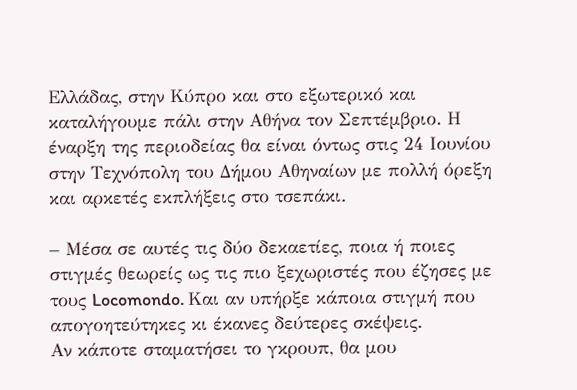Ελλάδας, στην Κύπρο και στο εξωτερικό και καταλήγουμε πάλι στην Αθήνα τον Σεπτέμβριο. Η έναρξη της περιοδείας θα είναι όντως στις 24 Ιουνίου στην Τεχνόπολη του Δήμου Αθηναίων με πολλή όρεξη και αρκετές εκπλήξεις στο τσεπάκι.

– Μέσα σε αυτές τις δύο δεκαετίες, ποια ή ποιες στιγμές θεωρείς ως τις πιο ξεχωριστές που έζησες με τους Locomondo. Και αν υπήρξε κάποια στιγμή που απογοητεύτηκες κι έκανες δεύτερες σκέψεις.
Αν κάποτε σταματήσει το γκρουπ, θα μου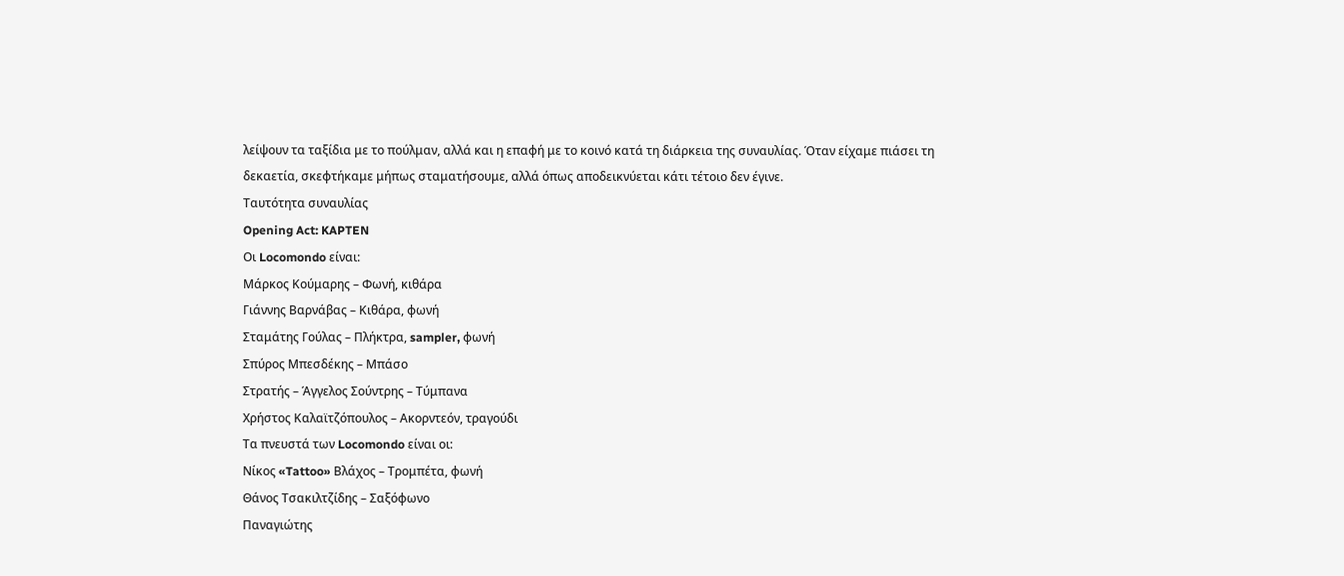λείψουν τα ταξίδια με το πούλμαν, αλλά και η επαφή με το κοινό κατά τη διάρκεια της συναυλίας. Όταν είχαμε πιάσει τη δεκαετία, σκεφτήκαμε μήπως σταματήσουμε, αλλά όπως αποδεικνύεται κάτι τέτοιο δεν έγινε.
Ταυτότητα συναυλίας
Opening Act: KAPTEN
Οι Locomondo είναι:
Μάρκος Κούμαρης – Φωνή, κιθάρα
Γιάννης Βαρνάβας – Κιθάρα, φωνή
Σταμάτης Γούλας – Πλήκτρα, sampler, φωνή
Σπύρος Μπεσδέκης – Μπάσο
Στρατής – Άγγελος Σούντρης – Τύμπανα
Χρήστος Καλαϊτζόπουλος – Ακορντεόν, τραγούδι
Τα πνευστά των Locomondo είναι οι:
Νίκος «Tattoo» Βλάχος – Τρομπέτα, φωνή
Θάνος Τσακιλτζίδης – Σαξόφωνο
Παναγιώτης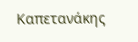Καπετανάκης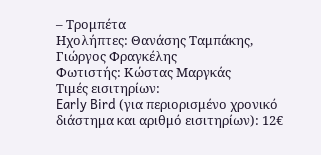– Τρομπέτα
Ηχολήπτες: Θανάσης Ταμπάκης, Γιώργος Φραγκέλης
Φωτιστής: Κώστας Μαργκάς
Τιμές εισιτηρίων:
Early Bird (για περιορισμένο χρονικό διάστημα και αριθμό εισιτηρίων): 12€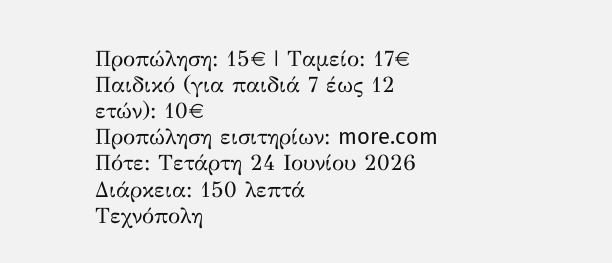Προπώληση: 15€ | Ταμείο: 17€
Παιδικό (για παιδιά 7 έως 12 ετών): 10€
Προπώληση εισιτηρίων: more.com
Πότε: Τετάρτη 24 Ιουνίου 2026
Διάρκεια: 150 λεπτά
Τεχνόπολη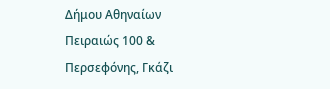Δήμου Αθηναίων
Πειραιώς 100 & Περσεφόνης, Γκάζι